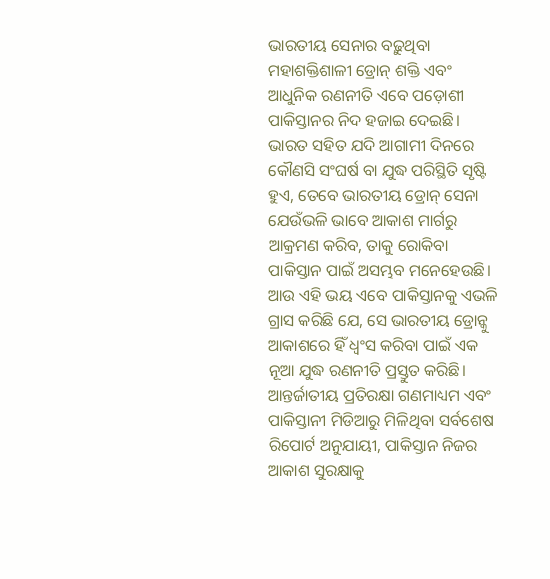ଭାରତୀୟ ସେନାର ବଢ଼ୁଥିବା ମହାଶକ୍ତିଶାଳୀ ଡ୍ରୋନ୍ ଶକ୍ତି ଏବଂ ଆଧୁନିକ ରଣନୀତି ଏବେ ପଡ଼ୋଶୀ ପାକିସ୍ତାନର ନିଦ ହଜାଇ ଦେଇଛି। ଭାରତ ସହିତ ଯଦି ଆଗାମୀ ଦିନରେ କୌଣସି ସଂଘର୍ଷ ବା ଯୁଦ୍ଧ ପରିସ୍ଥିତି ସୃଷ୍ଟି ହୁଏ, ତେବେ ଭାରତୀୟ ଡ୍ରୋନ୍ ସେନା ଯେଉଁଭଳି ଭାବେ ଆକାଶ ମାର୍ଗରୁ ଆକ୍ରମଣ କରିବ, ତାକୁ ରୋକିବା ପାକିସ୍ତାନ ପାଇଁ ଅସମ୍ଭବ ମନେହେଉଛି। ଆଉ ଏହି ଭୟ ଏବେ ପାକିସ୍ତାନକୁ ଏଭଳି ଗ୍ରାସ କରିଛି ଯେ, ସେ ଭାରତୀୟ ଡ୍ରୋନ୍କୁ ଆକାଶରେ ହିଁ ଧ୍ୱଂସ କରିବା ପାଇଁ ଏକ ନୂଆ ଯୁଦ୍ଧ ରଣନୀତି ପ୍ରସ୍ତୁତ କରିଛି।
ଆନ୍ତର୍ଜାତୀୟ ପ୍ରତିରକ୍ଷା ଗଣମାଧ୍ୟମ ଏବଂ ପାକିସ୍ତାନୀ ମିଡିଆରୁ ମିଳିଥିବା ସର୍ବଶେଷ ରିପୋର୍ଟ ଅନୁଯାୟୀ, ପାକିସ୍ତାନ ନିଜର ଆକାଶ ସୁରକ୍ଷାକୁ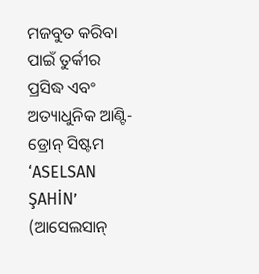ମଜବୁତ କରିବା ପାଇଁ ତୁର୍କୀର ପ୍ରସିଦ୍ଧ ଏବଂ ଅତ୍ୟାଧୁନିକ ଆଣ୍ଟି-ଡ୍ରୋନ୍ ସିଷ୍ଟମ ‘ASELSAN ŞAHİN’ (ଆସେଲସାନ୍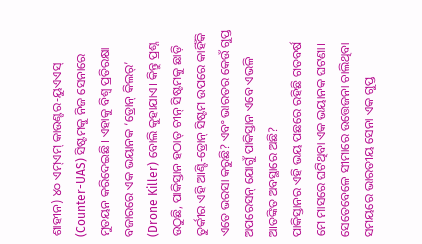ଶାହୀନ) ୪୦ ଏମ୍ଏମ୍ କାଉଣ୍ଟର-ୟୁଏଏସ୍ (Counter-UAS) ସିଷ୍ଟମକୁ ନିଜ ସେନାରେ ମୁତୟନ କରିଦେଇଛି। ଏହାକୁ ବିଶ୍ୱ ପ୍ରତିରକ୍ଷା ବଜାରରେ ଏକ ଭୟାନକ ‘ଡ୍ରୋନ୍ କିଲର୍’ (Drone Killer) ବୋଲି କୁହାଯାଏ। କିନ୍ତୁ ପ୍ରଶ୍ନ ଉଠୁଛି, ପାକିସ୍ତାନ ହଠାତ୍ ଚୀନ୍ ସିଷ୍ଟମକୁ ଛାଡ଼ି ତୁର୍କୀର ଏହି ଆଣ୍ଟି-ଡ୍ରୋନ୍ ସିଷ୍ଟମ ଉପରେ କାହିଁକି ଏତେ ଭରସା କରୁଛି? ଏବଂ ଭାରତର କେଉଁ ଗୁପ୍ତ ଅପରେସନ୍ ଯୋଗୁଁ ପାକିସ୍ତାନ ଏବେ ଏଭଳି ଆତଙ୍କିତ ଅବସ୍ଥାରେ ଅଛି?
ପାକିସ୍ତାନର ଏହି ଭୟ ପଛରେ ରହିଛି ଗତବର୍ଷ ମେ ମାସରେ ଘଟିଥିବା ଏକ ଭୟାନକ ଘଟଣା। ସେତେବେଳେ ସୀମାରେ ଉତ୍ତେଜନା ଚାଲିଥିବା ସମୟରେ ଭାରତୀୟ ସେନା ଏକ ଗୁପ୍ତ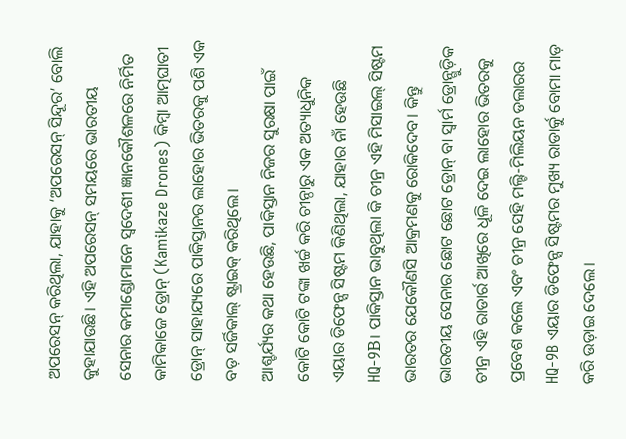ଅପରେସନ୍ କରିଥିଲା, ଯାହାକୁ ‘ଅପରେସନ୍ ସିନ୍ଦୂର’ ବୋଲି କୁହାଯାଉଛି। ଏହି ଅପରେସନ୍ ସମୟରେ ଭାରତୀୟ ସେନାର କମାଣ୍ଡୋମାନେ ସ୍ୱଦେଶୀ ଜ୍ଞାନକୌଶଳରେ ନିର୍ମିତ କାମିକାଜେ ଡ୍ରୋନ୍ (Kamikaze Drones) କିମ୍ବା ଆତ୍ମଘାତୀ ଡ୍ରୋନ୍ ସାହାଯ୍ୟରେ ପାକିସ୍ତାନର ଲାହୋର ଭିତରକୁ ପଶି ଏକ ବଡ଼ ସର୍ଜିକାଲ୍ ଷ୍ଟ୍ରାଇକ୍ କରିଥିଲେ।
ଆଶ୍ଚର୍ଯ୍ୟର କଥା ହେଉଛି, ପାକିସ୍ତାନ ନିଜର ସୁରକ୍ଷା ପାଇଁ କୋଟି କୋଟି ଟଙ୍କା ଖର୍ଚ୍ଚ କରି ଚୀନ୍ଠାରୁ ଏକ ଅତ୍ୟାଧୁନିକ ଏୟାର ଡିଫେନ୍ସ ସିଷ୍ଟମ କିଣିଥିଲା, ଯାହାର ନାଁ ହେଉଛି HQ-9B। ପାକିସ୍ତାନ ଭାବୁଥିଲା କି ଚୀନ୍ର ଏହି ମିସାଇଲ୍ ସିଷ୍ଟମ ଭାରତର ଯେକୌଣସି ଆକ୍ରମଣକୁ ରୋକିଦେବ। କିନ୍ତୁ ଭାରତୀୟ ସେନାର ଛୋଟ ଛୋଟ ଡ୍ରୋନ୍ ବା ସ୍ୱାର୍ମ ଡ୍ରୋନ୍ଗୁଡ଼ିକ ଚୀନ୍ର ଏହି ରାଡାର୍ର ଆଖିରେ ଧୂଳି ଦେଇ ଲାହୋର ଭିତରକୁ ପ୍ରବେଶ କଲେ ଏବଂ ଚୀନ୍ର ସେହି ମଲ୍ଟି-ମିଲିୟନ ଡଲାରର HQ-9B ଏୟାର ଡିଫେନ୍ସ ସିଷ୍ଟମର ମୁଖ୍ୟ ରାଡାର୍କୁ ବୋମା ମାଡ଼ କରି ଉଡ଼ାଇ ଦେଲେ।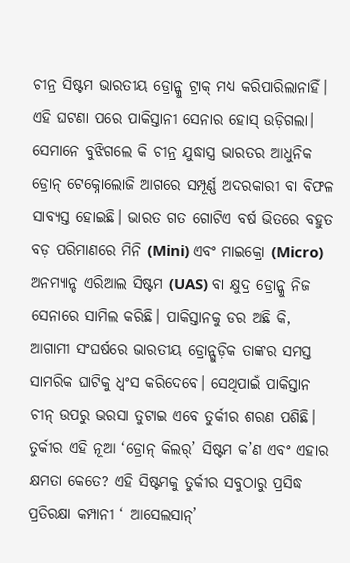ଚୀନ୍ର ସିଷ୍ଟମ ଭାରତୀୟ ଡ୍ରୋନ୍କୁ ଟ୍ରାକ୍ ମଧ୍ୟ କରିପାରିଲାନାହିଁ। ଏହି ଘଟଣା ପରେ ପାକିସ୍ତାନୀ ସେନାର ହୋସ୍ ଉଡ଼ିଗଲା। ସେମାନେ ବୁଝିଗଲେ କି ଚୀନ୍ର ଯୁଦ୍ଧାସ୍ତ୍ର ଭାରତର ଆଧୁନିକ ଡ୍ରୋନ୍ ଟେକ୍ନୋଲୋଜି ଆଗରେ ସମ୍ପୂର୍ଣ୍ଣ ଅଦରକାରୀ ବା ବିଫଳ ସାବ୍ୟସ୍ତ ହୋଇଛି। ଭାରତ ଗତ ଗୋଟିଏ ବର୍ଷ ଭିତରେ ବହୁତ ବଡ଼ ପରିମାଣରେ ମିନି (Mini) ଏବଂ ମାଇକ୍ରୋ (Micro) ଅନମ୍ୟାନ୍ଡ ଏରିଆଲ ସିଷ୍ଟମ (UAS) ବା କ୍ଷୁଦ୍ର ଡ୍ରୋନ୍କୁ ନିଜ ସେନାରେ ସାମିଲ କରିଛି। ପାକିସ୍ତାନକୁ ଡର ଅଛି କି, ଆଗାମୀ ସଂଘର୍ଷରେ ଭାରତୀୟ ଡ୍ରୋନ୍ଗୁଡ଼ିକ ତାଙ୍କର ସମସ୍ତ ସାମରିକ ଘାଟିକୁ ଧ୍ୱଂସ କରିଦେବେ। ସେଥିପାଇଁ ପାକିସ୍ତାନ ଚୀନ୍ ଉପରୁ ଭରସା ତୁଟାଇ ଏବେ ତୁର୍କୀର ଶରଣ ପଶିଛି।
ତୁର୍କୀର ଏହି ନୂଆ ‘ଡ୍ରୋନ୍ କିଲର୍’ ସିଷ୍ଟମ କ’ଣ ଏବଂ ଏହାର କ୍ଷମତା କେତେ? ଏହି ସିଷ୍ଟମକୁ ତୁର୍କୀର ସବୁଠାରୁ ପ୍ରସିଦ୍ଧ ପ୍ରତିରକ୍ଷା କମ୍ପାନୀ ‘ ଆସେଲସାନ୍’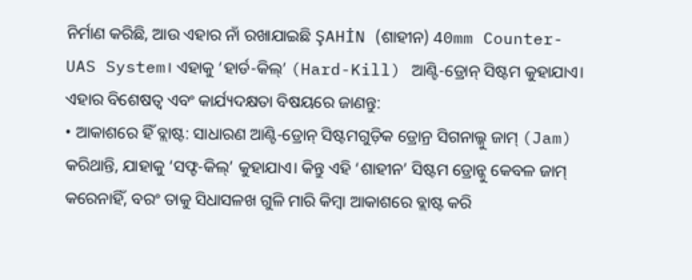ନିର୍ମାଣ କରିଛି, ଆଉ ଏହାର ନାଁ ରଖାଯାଇଛି ŞAHİN (ଶାହୀନ) 40mm Counter-UAS System। ଏହାକୁ ‘ହାର୍ଡ-କିଲ୍’ (Hard-Kill) ଆଣ୍ଟି-ଡ୍ରୋନ୍ ସିଷ୍ଟମ କୁହାଯାଏ।
ଏହାର ବିଶେଷତ୍ୱ ଏବଂ କାର୍ଯ୍ୟଦକ୍ଷତା ବିଷୟରେ ଜାଣନ୍ତୁ:
• ଆକାଶରେ ହିଁ ବ୍ଲାଷ୍ଟ: ସାଧାରଣ ଆଣ୍ଟି-ଡ୍ରୋନ୍ ସିଷ୍ଟମଗୁଡ଼ିକ ଡ୍ରୋନ୍ର ସିଗନାଲ୍କୁ ଜାମ୍ (Jam) କରିଥାନ୍ତି, ଯାହାକୁ ‘ସଫ୍ଟ-କିଲ୍’ କୁହାଯାଏ। କିନ୍ତୁ ଏହି ‘ଶାହୀନ’ ସିଷ୍ଟମ ଡ୍ରୋନ୍କୁ କେବଳ ଜାମ୍ କରେନାହିଁ, ବରଂ ତାକୁ ସିଧାସଳଖ ଗୁଳି ମାରି କିମ୍ବା ଆକାଶରେ ବ୍ଲାଷ୍ଟ କରି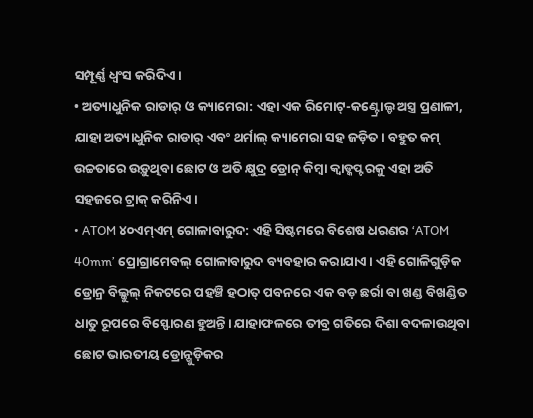ସମ୍ପୂର୍ଣ୍ଣ ଧ୍ୱଂସ କରିଦିଏ।
• ଅତ୍ୟାଧୁନିକ ରାଡାର୍ ଓ କ୍ୟାମେରା: ଏହା ଏକ ରିମୋଟ୍-କଣ୍ଟ୍ରୋଲ୍ଡ ଅସ୍ତ୍ର ପ୍ରଣାଳୀ, ଯାହା ଅତ୍ୟାଧୁନିକ ରାଡାର୍ ଏବଂ ଥର୍ମାଲ୍ କ୍ୟାମେରା ସହ ଜଡ଼ିତ। ବହୁତ କମ୍ ଉଚ୍ଚତାରେ ଉଡ଼ୁଥିବା ଛୋଟ ଓ ଅତି କ୍ଷୁଦ୍ର ଡ୍ରୋନ୍ କିମ୍ବା କ୍ୱାଡ୍କପ୍ଟରକୁ ଏହା ଅତି ସହଜରେ ଟ୍ରାକ୍ କରିନିଏ।
• ATOM ୪୦ଏମ୍ଏମ୍ ଗୋଳାବାରୁଦ: ଏହି ସିଷ୍ଟମରେ ବିଶେଷ ଧରଣର ‘ATOM 40mm’ ପ୍ରୋଗ୍ରାମେବଲ୍ ଗୋଳାବାରୁଦ ବ୍ୟବହାର କରାଯାଏ। ଏହି ଗୋଳିଗୁଡ଼ିକ ଡ୍ରୋନ୍ର ବିଲ୍କୁଲ୍ ନିକଟରେ ପହଞ୍ଚି ହଠାତ୍ ପବନରେ ଏକ ବଡ଼ ଛର୍ରା ବା ଖଣ୍ଡ ବିଖଣ୍ଡିତ ଧାତୁ ରୂପରେ ବିସ୍ଫୋରଣ ହୁଅନ୍ତି। ଯାହାଫଳରେ ତୀବ୍ର ଗତିରେ ଦିଶା ବଦଳାଉଥିବା ଛୋଟ ଭାରତୀୟ ଡ୍ରୋନ୍ଗୁଡ଼ିକର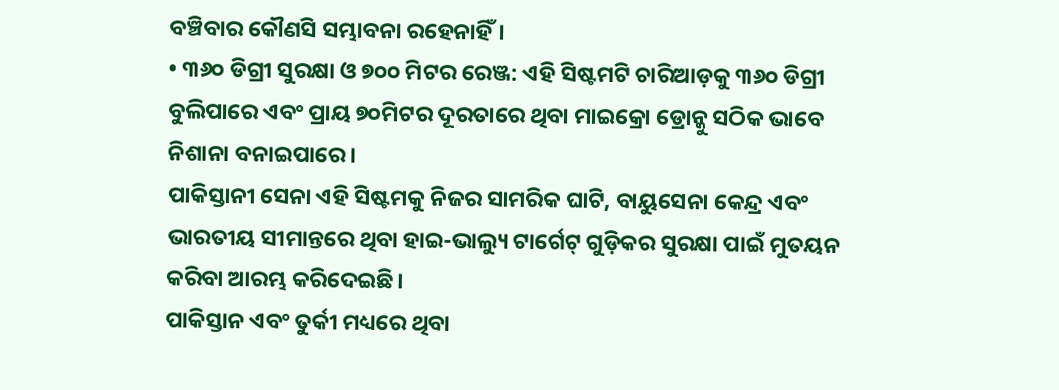ବଞ୍ଚିବାର କୌଣସି ସମ୍ଭାବନା ରହେନାହିଁ।
• ୩୬୦ ଡିଗ୍ରୀ ସୁରକ୍ଷା ଓ ୭୦୦ ମିଟର ରେଞ୍ଜ: ଏହି ସିଷ୍ଟମଟି ଚାରିଆଡ଼କୁ ୩୬୦ ଡିଗ୍ରୀ ବୁଲିପାରେ ଏବଂ ପ୍ରାୟ ୭୦ମିଟର ଦୂରତାରେ ଥିବା ମାଇକ୍ରୋ ଡ୍ରୋନ୍କୁ ସଠିକ ଭାବେ ନିଶାନା ବନାଇପାରେ।
ପାକିସ୍ତାନୀ ସେନା ଏହି ସିଷ୍ଟମକୁ ନିଜର ସାମରିକ ଘାଟି, ବାୟୁସେନା କେନ୍ଦ୍ର ଏବଂ ଭାରତୀୟ ସୀମାନ୍ତରେ ଥିବା ହାଇ-ଭାଲ୍ୟୁ ଟାର୍ଗେଟ୍ ଗୁଡ଼ିକର ସୁରକ୍ଷା ପାଇଁ ମୁତୟନ କରିବା ଆରମ୍ଭ କରିଦେଇଛି।
ପାକିସ୍ତାନ ଏବଂ ତୁର୍କୀ ମଧ୍ୟରେ ଥିବା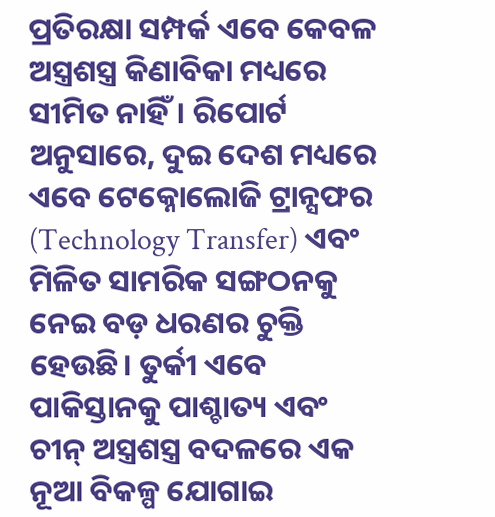ପ୍ରତିରକ୍ଷା ସମ୍ପର୍କ ଏବେ କେବଳ ଅସ୍ତ୍ରଶସ୍ତ୍ର କିଣାବିକା ମଧ୍ୟରେ ସୀମିତ ନାହିଁ। ରିପୋର୍ଟ ଅନୁସାରେ, ଦୁଇ ଦେଶ ମଧ୍ୟରେ ଏବେ ଟେକ୍ନୋଲୋଜି ଟ୍ରାନ୍ସଫର (Technology Transfer) ଏବଂ ମିଳିତ ସାମରିକ ସଙ୍ଗଠନକୁ ନେଇ ବଡ଼ ଧରଣର ଚୁକ୍ତି ହେଉଛି। ତୁର୍କୀ ଏବେ ପାକିସ୍ତାନକୁ ପାଶ୍ଚାତ୍ୟ ଏବଂ ଚୀନ୍ ଅସ୍ତ୍ରଶସ୍ତ୍ର ବଦଳରେ ଏକ ନୂଆ ବିକଳ୍ପ ଯୋଗାଇ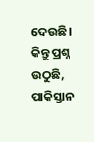ଦେଉଛି।
କିନ୍ତୁ ପ୍ରଶ୍ନ ଉଠୁଛି, ପାକିସ୍ତାନ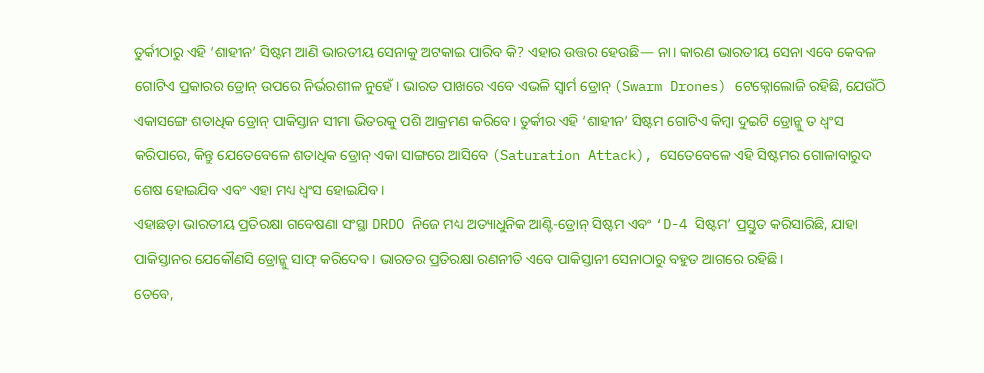ତୁର୍କୀଠାରୁ ଏହି ‘ଶାହୀନ’ ସିଷ୍ଟମ ଆଣି ଭାରତୀୟ ସେନାକୁ ଅଟକାଇ ପାରିବ କି? ଏହାର ଉତ୍ତର ହେଉଛି— ନା। କାରଣ ଭାରତୀୟ ସେନା ଏବେ କେବଳ ଗୋଟିଏ ପ୍ରକାରର ଡ୍ରୋନ୍ ଉପରେ ନିର୍ଭରଶୀଳ ନୁହେଁ। ଭାରତ ପାଖରେ ଏବେ ଏଭଳି ସ୍ୱାର୍ମ ଡ୍ରୋନ୍ (Swarm Drones) ଟେକ୍ନୋଲୋଜି ରହିଛି, ଯେଉଁଠି ଏକାସଙ୍ଗେ ଶତାଧିକ ଡ୍ରୋନ୍ ପାକିସ୍ତାନ ସୀମା ଭିତରକୁ ପଶି ଆକ୍ରମଣ କରିବେ। ତୁର୍କୀର ଏହି ‘ଶାହୀନ’ ସିଷ୍ଟମ ଗୋଟିଏ କିମ୍ବା ଦୁଇଟି ଡ୍ରୋନ୍କୁ ତ ଧ୍ୱଂସ କରିପାରେ, କିନ୍ତୁ ଯେତେବେଳେ ଶତାଧିକ ଡ୍ରୋନ୍ ଏକା ସାଙ୍ଗରେ ଆସିବେ (Saturation Attack), ସେତେବେଳେ ଏହି ସିଷ୍ଟମର ଗୋଳାବାରୁଦ ଶେଷ ହୋଇଯିବ ଏବଂ ଏହା ମଧ୍ୟ ଧ୍ୱଂସ ହୋଇଯିବ।
ଏହାଛଡ଼ା ଭାରତୀୟ ପ୍ରତିରକ୍ଷା ଗବେଷଣା ସଂସ୍ଥା DRDO ନିଜେ ମଧ୍ୟ ଅତ୍ୟାଧୁନିକ ଆଣ୍ଟି-ଡ୍ରୋନ୍ ସିଷ୍ଟମ ଏବଂ ‘D-4 ସିଷ୍ଟମ’ ପ୍ରସ୍ତୁତ କରିସାରିଛି, ଯାହା ପାକିସ୍ତାନର ଯେକୌଣସି ଡ୍ରୋନ୍କୁ ସାଫ୍ କରିଦେବ। ଭାରତର ପ୍ରତିରକ୍ଷା ରଣନୀତି ଏବେ ପାକିସ୍ତାନୀ ସେନାଠାରୁ ବହୁତ ଆଗରେ ରହିଛି।
ତେବେ,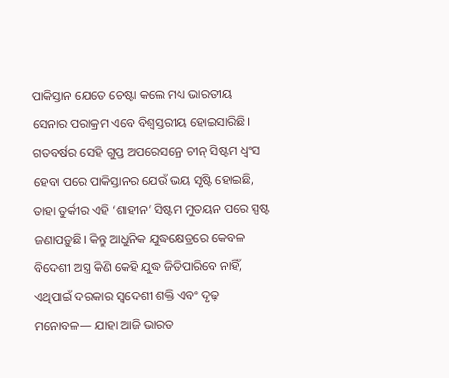ପାକିସ୍ତାନ ଯେତେ ଚେଷ୍ଟା କଲେ ମଧ୍ୟ ଭାରତୀୟ ସେନାର ପରାକ୍ରମ ଏବେ ବିଶ୍ୱସ୍ତରୀୟ ହୋଇସାରିଛି। ଗତବର୍ଷର ସେହି ଗୁପ୍ତ ଅପରେସନ୍ରେ ଚୀନ୍ ସିଷ୍ଟମ ଧ୍ୱଂସ ହେବା ପରେ ପାକିସ୍ତାନର ଯେଉଁ ଭୟ ସୃଷ୍ଟି ହୋଇଛି, ତାହା ତୁର୍କୀର ଏହି ‘ଶାହୀନ’ ସିଷ୍ଟମ ମୁତୟନ ପରେ ସ୍ପଷ୍ଟ ଜଣାପଡ଼ୁଛି। କିନ୍ତୁ ଆଧୁନିକ ଯୁଦ୍ଧକ୍ଷେତ୍ରରେ କେବଳ ବିଦେଶୀ ଅସ୍ତ୍ର କିଣି କେହି ଯୁଦ୍ଧ ଜିତିପାରିବେ ନାହିଁ, ଏଥିପାଇଁ ଦରକାର ସ୍ୱଦେଶୀ ଶକ୍ତି ଏବଂ ଦୃଢ଼ ମନୋବଳ— ଯାହା ଆଜି ଭାରତ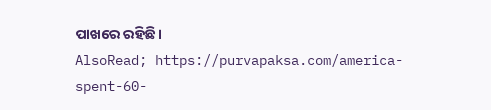ପାଖରେ ରହିଛି।
AlsoRead; https://purvapaksa.com/america-spent-60-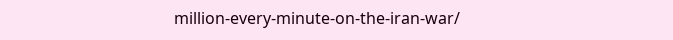million-every-minute-on-the-iran-war/